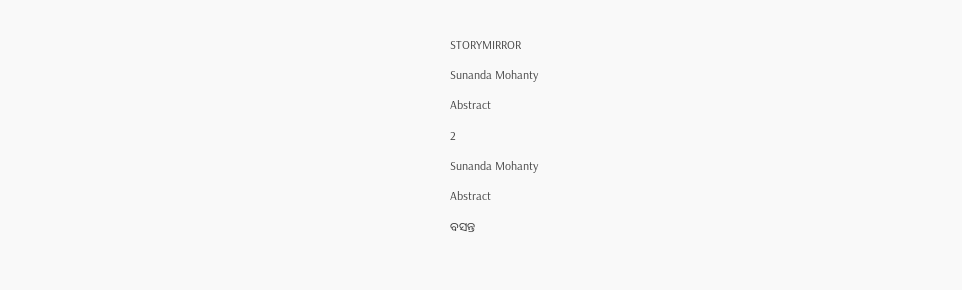STORYMIRROR

Sunanda Mohanty

Abstract

2

Sunanda Mohanty

Abstract

ବସନ୍ତ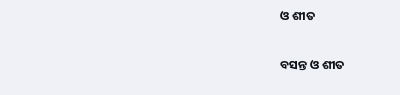ଓ ଶୀତ

ବସନ୍ତ ଓ ଶୀତ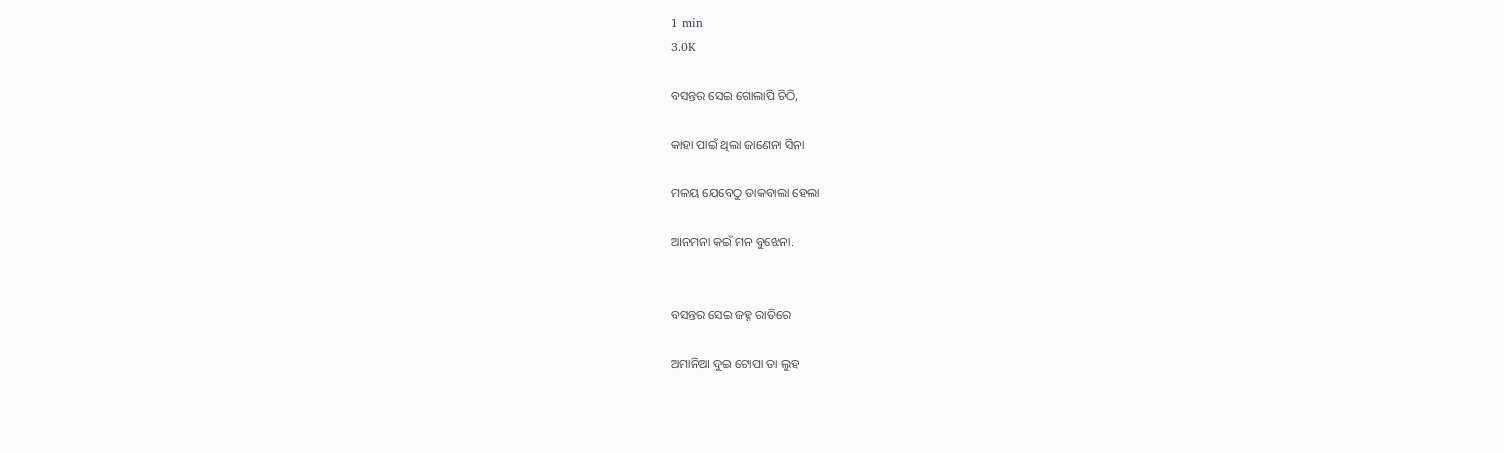1 min
3.0K

ବସନ୍ତର ସେଇ ଗୋଲାପି ଚିଠି,

କାହା ପାଇଁ ଥିଲା ଜାଣେନା ସିନା

ମଳୟ ଯେବେଠୁ ଡାକବାଲା ହେଲା

ଆନମନା କଇଁ ମନ ବୁଝେନା.


ବସନ୍ତର ସେଇ ଜହ୍ନ ରାତିରେ

ଅମାନିଆ ଦୁଇ ଟୋପା ତା ଲୁହ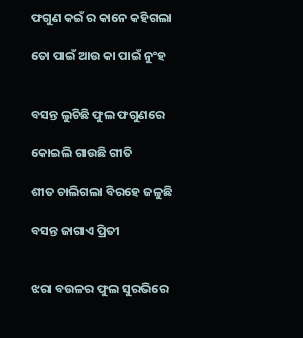ଫଗୁଣ କଇଁ ର କାନେ କହିଗଲା

ତୋ ପାଇଁ ଆଉ କା ପାଇଁ ନୁଂହ


ବସନ୍ତ ଲୁଚିଛି ଫୁଲ ଫଗୁଣରେ

କୋଇଲି ଗାଉଛି ଗୀତି

ଶୀତ ଚାଲିଗଲା ବିରହେ ଜଳୁଛି

ବସନ୍ତ ଜାଗାଏ ପ୍ରିତୀ


ଝରା ବଉଳର ଫୁଲ ସୁରଭିରେ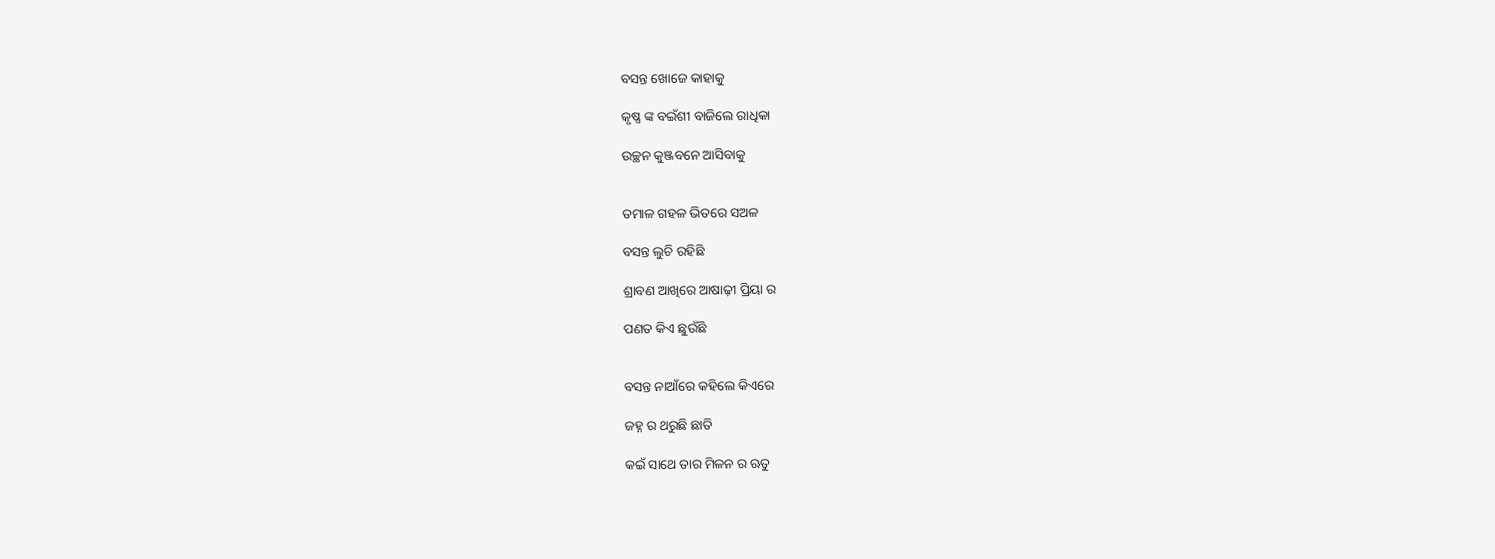ବସନ୍ତ ଖୋଜେ କାହାକୁ

କୃଷ୍ଣ ଙ୍କ ବଇଁଶୀ ବାଜିଲେ ରାଧିକା

ଉଚ୍ଛନ କୁଞ୍ଜବନେ ଆସିବାକୁ


ତମାଳ ଗହଳ ଭିତରେ ସଅଳ

ବସନ୍ତ ଲୁଚି ରହିଛି

ଶ୍ରାବଣ ଆଖିରେ ଆଷାଢ଼ୀ ପ୍ରିୟା ର

ପଣତ କିଏ ଛୁଉଁଛି


ବସନ୍ତ ନାଆଁରେ କହିଲେ କିଏରେ

ଜହ୍ନ ର ଥରୁଛି ଛାତି

କଇଁ ସାଥେ ତାର ମିଳନ ର ଋତୁ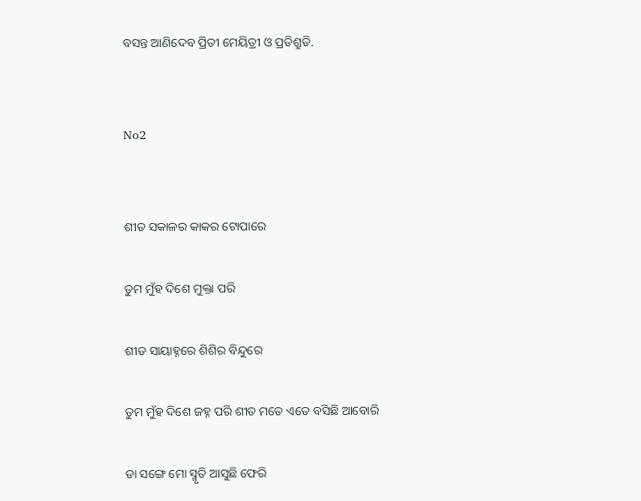ବସନ୍ତ ଆଣିଦେବ ପ୍ରିତୀ ମେୟିତ୍ରୀ ଓ ପ୍ରତିଶ୍ରୁତି.


No2


ଶୀତ ସକାଳର କାକର ଟୋପାରେ

ତୁମ ମୁଁହ ଦିଶେ ମୁକ୍ତା ପରି

ଶୀତ ସାୟାହ୍ନରେ ଶିଶିର ବିନ୍ଦୁରେ

ତୁମ ମୁଁହ ଦିଶେ ଜହ୍ନ ପରି ଶୀତ ମତେ ଏତେ ବସିଛି ଆବୋରି

ତା ସଙ୍ଗେ ମୋ ସ୍ମୃତି ଆସୁଛି ଫେରି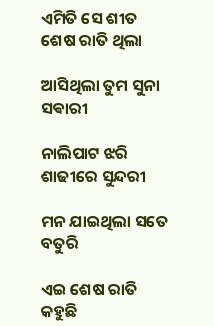ଏମିତି ସେ ଶୀତ ଶେଷ ରାତି ଥିଲା

ଆସିଥିଲା ତୁମ ସୁନା ସଵାରୀ

ନାଲିପାଟ ଝରି ଶାଢୀରେ ସୁନ୍ଦରୀ

ମନ ଯାଇଥିଲା ସତେ ବତୁରି

ଏଇ ଶେଷ ରାତି କହୁଛି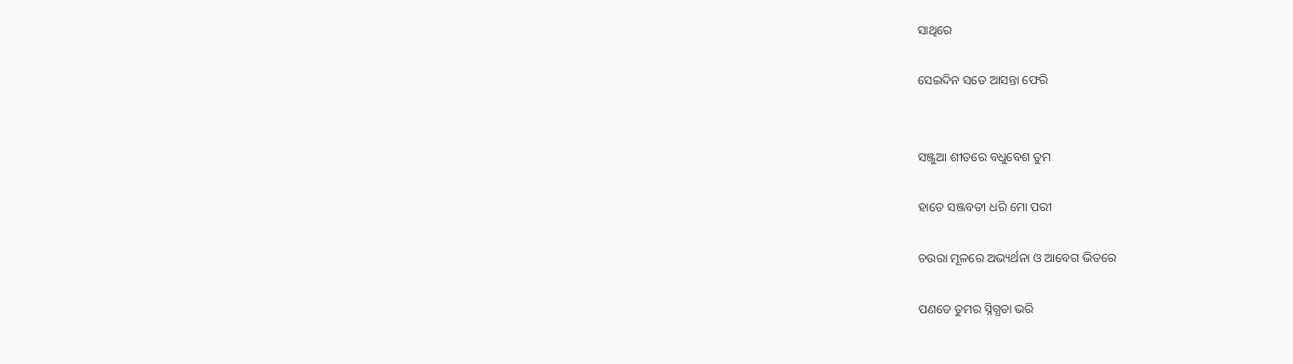ସାଥିରେ

ସେଇଦିନ ସତେ ଆସନ୍ତା ଫେରି


ସଞ୍ଜୁଆ ଶୀତରେ ବଧୁବେଶ ତୁମ

ହାତେ ସଞ୍ଜବତୀ ଧରି ମୋ ପରୀ

ଚଉରା ମୂଳରେ ଅଭ୍ୟର୍ଥନା ଓ ଆବେଗ ଭିତରେ

ପଣତେ ତୁମର ସ୍ନିଗ୍ଧତା ଭରି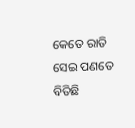କେତେ ରାତି ସେଇ ପଣତେ ବିତିଛି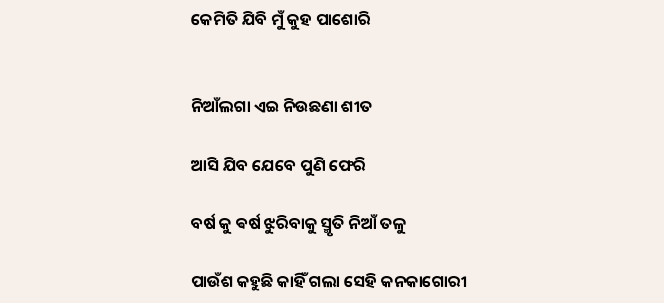କେମିତି ଯିବି ମୁଁ କୁହ ପାଶୋରି


ନିଆଁଲଗା ଏଇ ନିଉଛଣା ଶୀତ

ଆସି ଯିବ ଯେବେ ପୁଣି ଫେରି

ବର୍ଷ କୁ ଵର୍ଷ ଝୁରିବାକୁ ସ୍ମୃତି ନିଆଁ ତଳୁ

ପାଉଁଶ କହୁଛି କାହିଁ ଗଲା ସେହି କନକାଗୋରୀ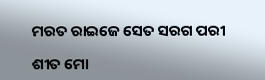ମରତ ରାଇଜେ ସେତ ସରଗ ପରୀ

ଶୀତ ମୋ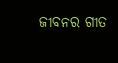ଜୀବନର ଗୀତ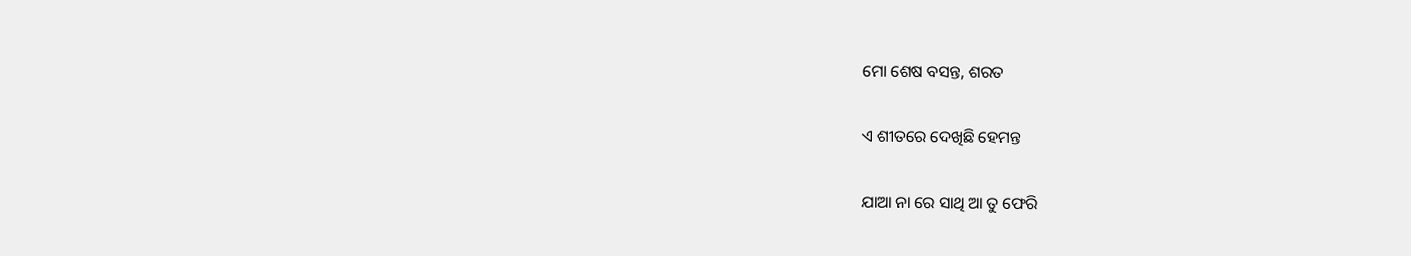ମୋ ଶେଷ ବସନ୍ତ, ଶରତ

ଏ ଶୀତରେ ଦେଖିଛି ହେମନ୍ତ

ଯାଆ ନା ରେ ସାଥି ଆ ତୁ ଫେରି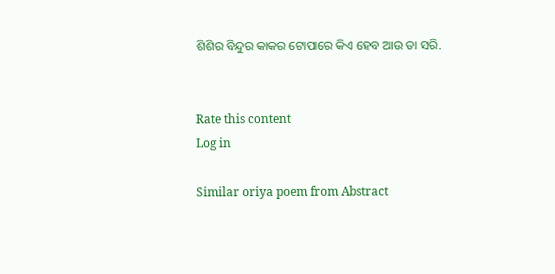ଶିଶିର ବିନ୍ଦୁର କାକର ଟୋପାରେ କିଏ ହେବ ଆଉ ତା ସରି.


Rate this content
Log in

Similar oriya poem from Abstract